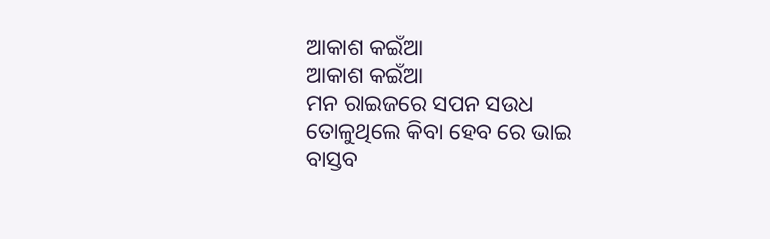ଆକାଶ କଇଁଆ
ଆକାଶ କଇଁଆ
ମନ ରାଇଜରେ ସପନ ସଉଧ
ତୋଳୁଥିଲେ କିବା ହେବ ରେ ଭାଇ
ବାସ୍ତବ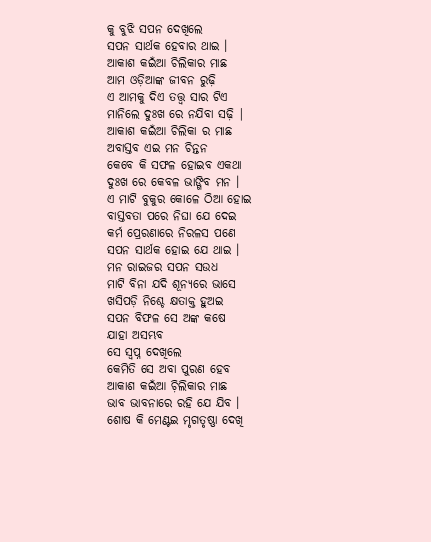କୁ ବୁଝି ସପନ ଦେଖିଲେ
ସପନ ସାର୍ଥକ ହେବାର ଥାଇ ।
ଆକାଶ କଇଁଆ ଚିଲିକାର ମାଛ
ଆମ ଓଡ଼ିଆଙ୍କ ଜୀବନ ରୁଢ଼ି
ଏ ଆମକୁ ଦିଏ ତତ୍ତ୍ଵ ସାର ଟିଏ
ମାନିଲେ ଦୁଃଖ ରେ ନଯିବା ସଢ଼ି |
ଆକାଶ କଇଁଆ ଚିଲିକା ର ମାଛ
ଅବାସ୍ତବ ଏଇ ମନ ଚିନ୍ତନ
କେବେ କି ସଫଳ ହୋଇବ ଏକଥା
ଦୁଃଖ ରେ କେବଳ ଭାଙ୍ଗିବ ମନ ।
ଏ ମାଟି ବୁକୁର କୋଳେ ଠିଆ ହୋଇ
ବାସ୍ତବତା ପରେ ନିଘା ଯେ ଦେଇ
କର୍ମ ପ୍ରେରଣାରେ ନିରଳସ ପଣେ
ସପନ ସାର୍ଥକ ହୋଇ ଯେ ଥାଇ ।
ମନ ରାଇଜର ସପନ ସଉଧ
ମାଟି ବିନା ଯଦି ଶୂନ୍ୟରେ ଭାସେ
ଖସିପଡ଼ି ନିଶ୍ଚେ କ୍ଷତାକ୍ତ ହୁଅଇ
ସପନ ବିଫଳ ସେ ଅଙ୍କ କଷେ
ଯାହା ଅସମ୍ଭବ
ସେ ସ୍ବପ୍ନ ଦେଖିଲେ
କେମିତି ସେ ଅବା ପୁରଣ ହେବ
ଆକାଶ କଇଁଆ ଚ଼ିଲିକାର ମାଛ
ଭାବ ଭାବନାରେ ରହି ଯେ ଯିବ ।
ଶୋଷ କି ମେଣ୍ଟଇ ମୃଗତୃଷ୍ଣା ଦେଖି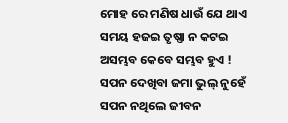ମୋହ ରେ ମଣିଷ ଧାଉଁ ଯେ ଥାଏ
ସମୟ ହଜଇ ତୃଷ୍ଣା ନ କଟଇ
ଅସମ୍ଭବ କେବେ ସମ୍ଭବ ହୁଏ !
ସପନ ଦେଖିବା ଜମା ଭୁଲ୍ ନୁହେଁ
ସପନ ନଥିଲେ ଜୀବନ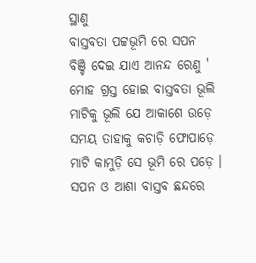ସ୍ଥାଣୁ
ବାସ୍ତବତା ପଟ୍ଟଭୂମି ରେ ସପନ
ବିଞ୍ଚି ଦେଇ ଯାଏ ଆନନ୍ଦ ରେଣୁ '
ମୋହ ଗ୍ରସ୍ତ ହୋଇ ବାସ୍ତବତା ଭୂଲି
ମାଟିକୁ ଭୂଲି ଯେ ଆକାଶେ ଉଡ଼େ
ସମୟ ତାହାକୁ କଚାଡ଼ି ଫୋପାଡ଼େ
ମାଟି କାମୁଡ଼ି ସେ ଭୂମି ରେ ପଡ଼େ ।
ସପନ ଓ ଆଶା ବାସ୍ତବ ଛନ୍ଦରେ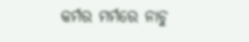କର୍ମର ମର୍ମରେ ନାଚୁ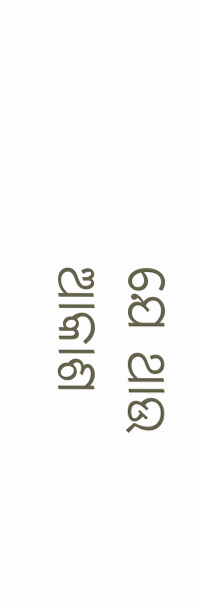ଯେ ଥାଉ
ଆକାଶ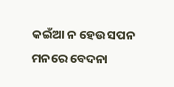କଇଁଆ ନ ହେଉ ସପନ
ମନରେ ବେଦନା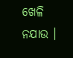ଖେଳି ନଯାଉ ।